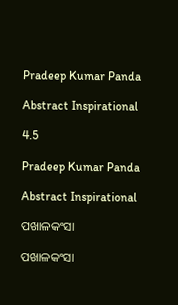Pradeep Kumar Panda

Abstract Inspirational

4.5

Pradeep Kumar Panda

Abstract Inspirational

ପଖାଳକଂସା

ପଖାଳକଂସା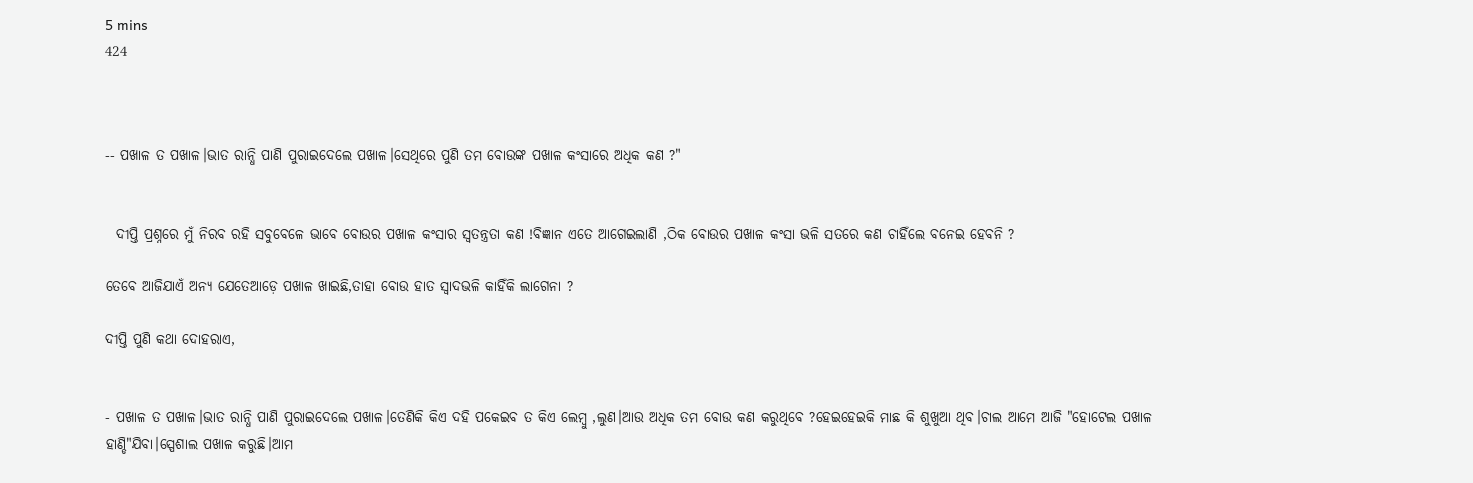5 mins
424



-- ପଖାଳ ତ ପଖାଳ।ଭାତ ରାନ୍ଧି ପାଣି ପୁରାଇଦେଲେ ପଖାଳ।ସେଥିରେ ପୁଣି ତମ ବୋଉଙ୍କ ପଖାଳ କଂସାରେ ଅଧିକ କଣ ?"


  ଦୀପ୍ତି ପ୍ରଶ୍ନରେ ମୁଁ ନିରବ ରହି ସବୁବେଳେ ଭାବେ ବୋଉର ପଖାଳ କଂସାର ସ୍ୱତନ୍ତ୍ରତା କଣ !ବିଜ୍ଞାନ ଏତେ ଆଗେଇଲାଣି ,ଠିକ ବୋଉର ପଖାଳ କଂସା ଭଳି ସତରେ କଣ ଚାହିଁଲେ ବନେଇ ହେବନି ?

ତେବେ ଆଜିଯାଏଁ ଅନ୍ୟ ଯେତେଆଡ଼େ ପଖାଳ ଖାଇଛି,ତାହା ବୋଉ ହାତ ସ୍ୱାଦଭଳି କାହିଁକି ଲାଗେନା ?

ଦୀପ୍ତି ପୁଣି କଥା ଦୋହରାଏ,


- ପଖାଳ ତ ପଖାଳ।ଭାତ ରାନ୍ଧି ପାଣି ପୁରାଇଦେଲେ ପଖାଳ।ତେଣିକି କିଏ ଦହି ପକେଇବ ତ କିଏ ଲେମ୍ବୁ ,ଲୁଣ।ଆଉ ଅଧିକ ତମ ବୋଉ କଣ କରୁଥିବେ ?ହେଇହେଇକି ମାଛ କି ଶୁଖୁଆ ଥିବ।ଚାଲ ଆମେ ଆଜି "ହୋଟେଲ ପଖାଳ ହାଣ୍ଡି"ଯିବା।ସ୍ପେଶାଲ ପଖାଳ କରୁଛି।ଆମ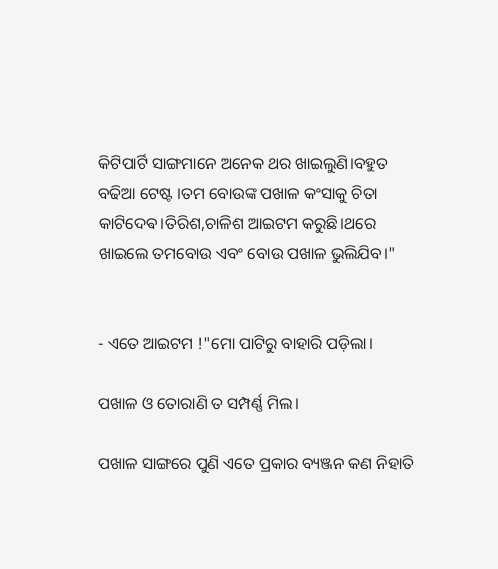କିଟିପାର୍ଟି ସାଙ୍ଗମାନେ ଅନେକ ଥର ଖାଇଲୁଣି।ବହୁତ ବଢିଆ ଟେଷ୍ଟ ।ତମ ବୋଉଙ୍କ ପଖାଳ କଂସାକୁ ଚିତା କାଟିଦେଵ।ତିରିଶ,ଚାଳିଶ ଆଇଟମ କରୁଛି।ଥରେ ଖାଇଲେ ତମବୋଉ ଏବଂ ବୋଉ ପଖାଳ ଭୁଲିଯିବ।"


- ଏତେ ଆଇଟମ !"ମୋ ପାଟିରୁ ବାହାରି ପଡ଼ିଲା।

ପଖାଳ ଓ ତୋରାଣି ତ ସମ୍ପର୍ଣ୍ଣ ମିଲ।

ପଖାଳ ସାଙ୍ଗରେ ପୁଣି ଏତେ ପ୍ରକାର ବ୍ୟଞ୍ଜନ କଣ ନିହାତି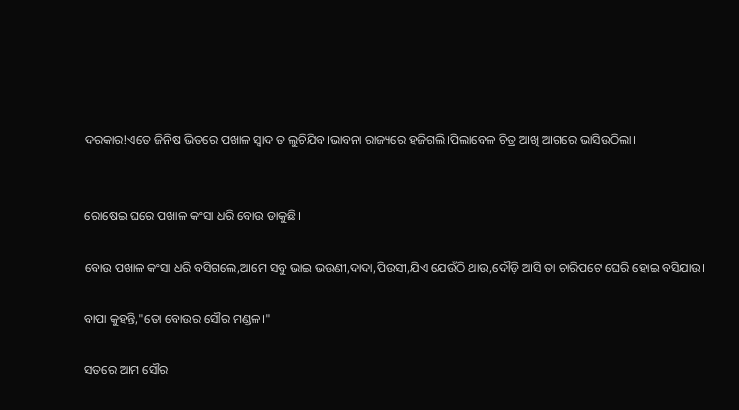ଦରକାର!ଏତେ ଜିନିଷ ଭିତରେ ପଖାଳ ସ୍ୱାଦ ତ ଲୁଚିଯିବ।ଭାବନା ରାଜ୍ୟରେ ହଜିଗଲି।ପିଲାବେଳ ଚିତ୍ର ଆଖି ଆଗରେ ଭାସିଉଠିଲା।


ରୋଷେଇ ଘରେ ପଖାଳ କଂସା ଧରି ବୋଉ ଡାକୁଛି।

ବୋଉ ପଖାଳ କଂସା ଧରି ବସିଗଲେ,ଆମେ ସବୁ ଭାଇ ଭଉଣୀ,ଦାଦା,ପିଉସୀ,ଯିଏ ଯେଉଁଠି ଥାଉ,ଦୌଡ଼ି ଆସି ତା ଚାରିପଟେ ଘେରି ହୋଇ ବସିଯାଉ।

ବାପା କୁହନ୍ତି,"ତୋ ବୋଉର ସୌର ମଣ୍ଡଳ।"

ସତରେ ଆମ ସୌର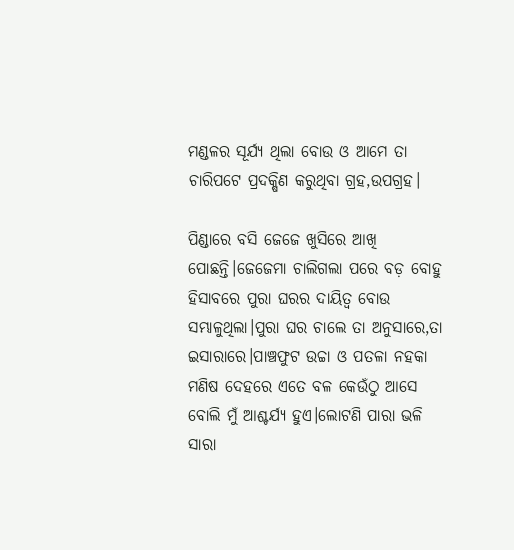ମଣ୍ଡଳର ସୂର୍ଯ୍ୟ ଥିଲା ବୋଉ ଓ ଆମେ ତା ଚାରିପଟେ ପ୍ରଦକ୍ଷିଣ କରୁଥିବା ଗ୍ରହ,ଉପଗ୍ରହ।

ପିଣ୍ଡାରେ ବସି ଜେଜେ ଖୁସିରେ ଆଖି ପୋଛନ୍ତି।ଜେଜେମା ଚାଲିଗଲା ପରେ ବଡ଼ ବୋହୁ ହିସାବରେ ପୁରା ଘରର ଦାୟିତ୍ୱ ବୋଉ ସମ୍ଭାଳୁଥିଲା।ପୁରା ଘର ଚାଲେ ତା ଅନୁସାରେ,ତା ଇସାରାରେ।ପାଞ୍ଚଫୁଟ ଉଚ୍ଚା ଓ ପତଳା ନହକା ମଣିଷ ଦେହରେ ଏତେ ବଳ କେଉଁଠୁ ଆସେ ବୋଲି ମୁଁ ଆଶ୍ଚର୍ଯ୍ୟ ହୁଏ।ଲୋଟଣି ପାରା ଭଳି ସାରା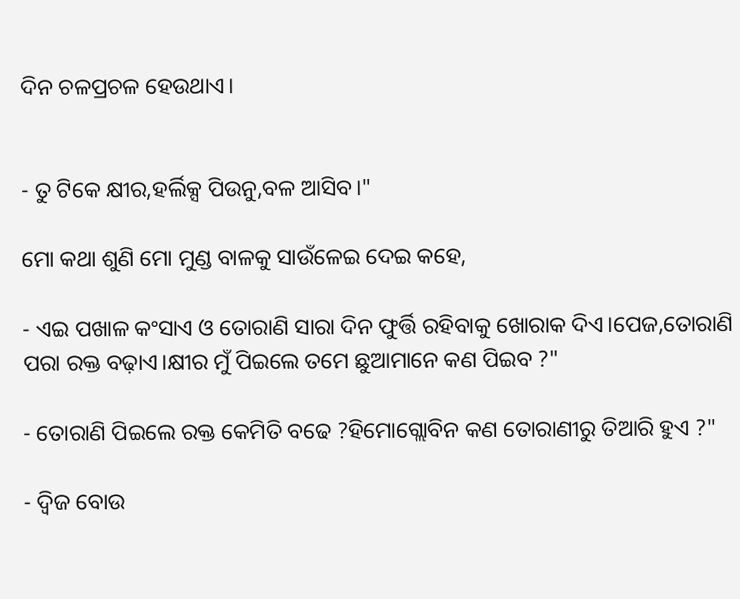ଦିନ ଚଳପ୍ରଚଳ ହେଉଥାଏ।


- ତୁ ଟିକେ କ୍ଷୀର,ହର୍ଲିକ୍ସ ପିଉନୁ,ବଳ ଆସିବ।"

ମୋ କଥା ଶୁଣି ମୋ ମୁଣ୍ଡ ବାଳକୁ ସାଉଁଳେଇ ଦେଇ କହେ,

- ଏଇ ପଖାଳ କଂସାଏ ଓ ତୋରାଣି ସାରା ଦିନ ଫୁର୍ତ୍ତି ରହିବାକୁ ଖୋରାକ ଦିଏ।ପେଜ,ତୋରାଣି ପରା ରକ୍ତ ବଢ଼ାଏ।କ୍ଷୀର ମୁଁ ପିଇଲେ ତମେ ଛୁଆମାନେ କଣ ପିଇବ ?"

- ତୋରାଣି ପିଇଲେ ରକ୍ତ କେମିତି ବଢେ ?ହିମୋଗ୍ଲୋବିନ କଣ ତୋରାଣୀରୁ ତିଆରି ହୁଏ ?"

- ଦ୍ଵିଜ ବୋଉ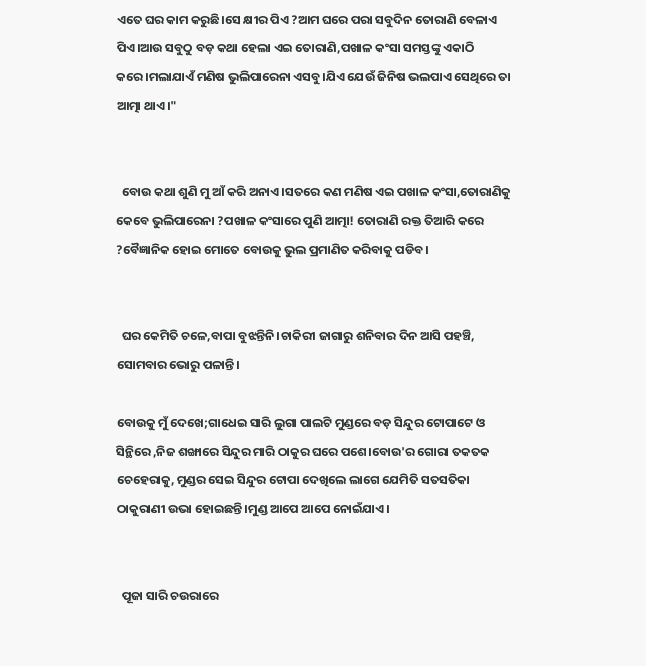ଏତେ ଘର କାମ କରୁଛି।ସେ କ୍ଷୀର ପିଏ ?ଆମ ଘରେ ପରା ସବୁଦିନ ତୋରାଣି ବେଳାଏ ପିଏ।ଆଉ ସବୁଠୁ ବଡ଼ କଥା ହେଲା ଏଇ ତୋରାଣି,ପଖାଳ କଂସା ସମସ୍ତଙ୍କୁ ଏକାଠି କରେ।ମଲାଯାଏଁ ମଣିଷ ଭୁଲିପାରେନା ଏସବୁ।ଯିଏ ଯେଉଁ ଜିନିଷ ଭଲପାଏ ସେଥିରେ ତା ଆତ୍ମା ଥାଏ।"


  ବୋଉ କଥା ଶୁଣି ମୁ ଆଁ କରି ଅନାଏ।ସତରେ କଣ ମଣିଷ ଏଇ ପଖାଳ କଂସା,ତୋରାଣିକୁ କେବେ ଭୁଲିପାରେନା ?ପଖାଳ କଂସାରେ ପୁଣି ଆତ୍ମା! ତୋରାଣି ରକ୍ତ ତିଆରି କରେ ?ବୈଜ୍ଞାନିକ ହୋଇ ମୋତେ ବୋଉକୁ ଭୁଲ ପ୍ରମାଣିତ କରିବାକୁ ପଡିବ।


  ଘର କେମିତି ଚଳେ,ବାପା ବୁଝନ୍ତିନି।ଚାକିରୀ ଜାଗାରୁ ଶନିବାର ଦିନ ଆସି ପହଞ୍ଚି, ସୋମବାର ଭୋରୁ ପଳାନ୍ତି।

ବୋଉକୁ ମୁଁ ଦେଖେ;ଗାଧେଇ ସାରି ଲୁଗା ପାଲଟି ମୁଣ୍ଡରେ ବଡ଼ ସିନ୍ଦୁର ଟୋପାଟେ ଓ ସିନ୍ଥିରେ ,ନିଜ ଶଙ୍ଖାରେ ସିନ୍ଦୁର ମାରି ଠାକୁର ଘରେ ପଶେ।ବୋଉ'ର ଗୋରା ତକତକ ଚେହେରାକୁ, ମୁଣ୍ଡର ସେଇ ସିନ୍ଦୁର ଟୋପା ଦେଖିଲେ ଲାଗେ ଯେମିତି ସତସତିକା ଠାକୁରାଣୀ ଉଭା ହୋଇଛନ୍ତି।ମୁଣ୍ଡ ଆପେ ଆପେ ନୋଇଁଯାଏ।


  ପୂଜା ସାରି ଚଉରାରେ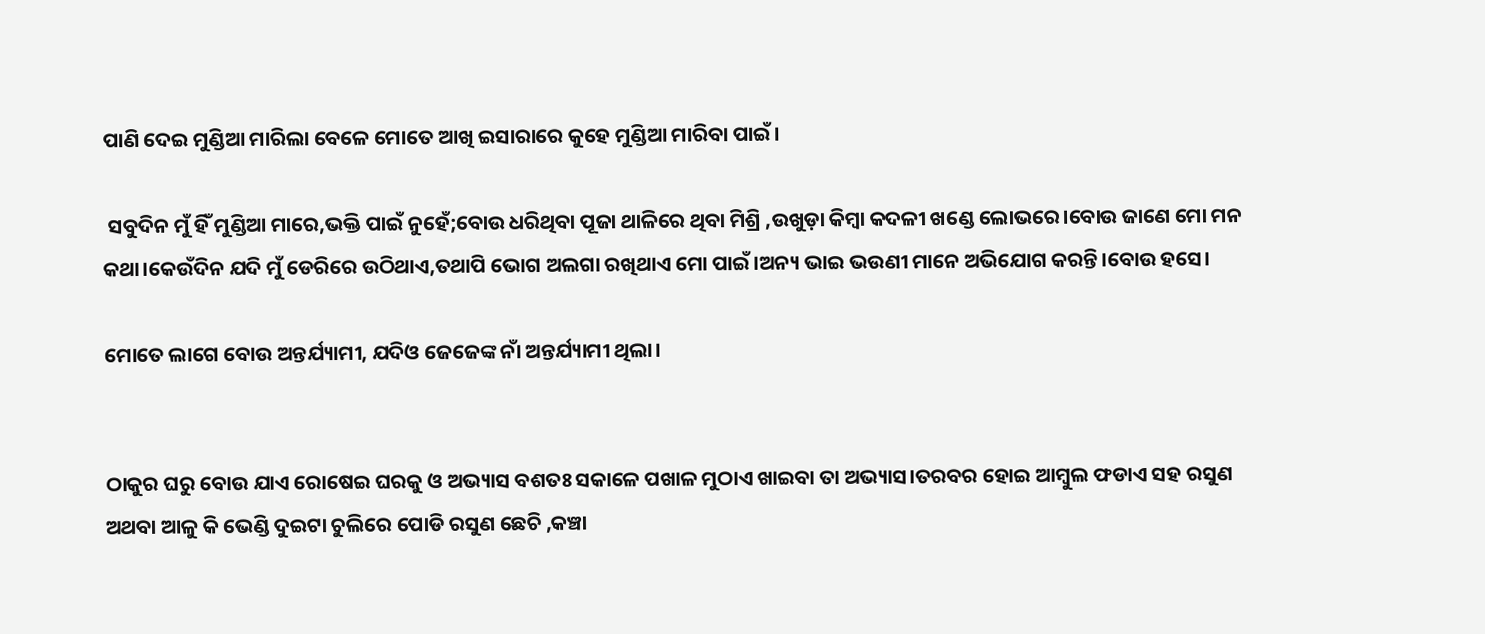ପାଣି ଦେଇ ମୁଣ୍ଡିଆ ମାରିଲା ବେଳେ ମୋତେ ଆଖି ଇସାରାରେ କୁହେ ମୁଣ୍ଡିଆ ମାରିବା ପାଇଁ।

 ସବୁଦିନ ମୁଁ ହିଁ ମୁଣ୍ଡିଆ ମାରେ,ଭକ୍ତି ପାଇଁ ନୁହେଁ;ବୋଉ ଧରିଥିବା ପୂଜା ଥାଳିରେ ଥିବା ମିଶ୍ରି ,ଉଖୁଡ଼ା କିମ୍ବା କଦଳୀ ଖଣ୍ଡେ ଲୋଭରେ।ବୋଉ ଜାଣେ ମୋ ମନ କଥା।କେଉଁଦିନ ଯଦି ମୁଁ ଡେରିରେ ଉଠିଥାଏ,ତଥାପି ଭୋଗ ଅଲଗା ରଖିଥାଏ ମୋ ପାଇଁ।ଅନ୍ୟ ଭାଇ ଭଉଣୀ ମାନେ ଅଭିଯୋଗ କରନ୍ତି।ବୋଉ ହସେ।

ମୋତେ ଲାଗେ ବୋଉ ଅନ୍ତର୍ଯ୍ୟାମୀ, ଯଦିଓ ଜେଜେଙ୍କ ନାଁ ଅନ୍ତର୍ଯ୍ୟାମୀ ଥିଲା।


ଠାକୁର ଘରୁ ବୋଉ ଯାଏ ରୋଷେଇ ଘରକୁ ଓ ଅଭ୍ୟାସ ବଶତଃ ସକାଳେ ପଖାଳ ମୁଠାଏ ଖାଇବା ତା ଅଭ୍ୟାସ।ତରବର ହୋଇ ଆମ୍ବୁଲ ଫଡାଏ ସହ ରସୁଣ ଅଥବା ଆଳୁ କି ଭେଣ୍ଡି ଦୁଇଟା ଚୁଲିରେ ପୋଡି ରସୁଣ ଛେଚି ,କଞ୍ଚା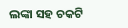ଲଙ୍କା ସହ ଚକଟି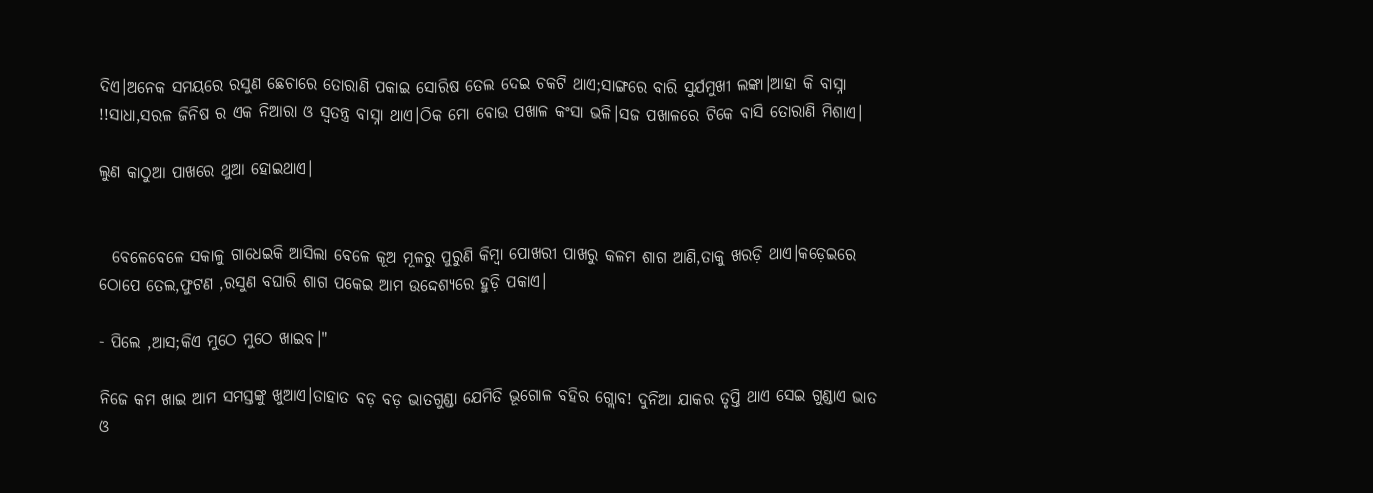ଦିଏ।ଅନେକ ସମୟରେ ରସୁଣ ଛେଚାରେ ତୋରାଣି ପକାଇ ସୋରିଷ ତେଲ ଦେଇ ଚକଟି ଥାଏ;ସାଙ୍ଗରେ ବାରି ସୁର୍ଯମୁଖୀ ଲଙ୍କା।ଆହା କି ବାସ୍ନା !!ସାଧା,ସରଳ ଜିନିଷ ର ଏକ ନିଆରା ଓ ସ୍ୱତନ୍ତ୍ର ବାସ୍ନା ଥାଏ।ଠିକ ମୋ ବୋଉ ପଖାଳ କଂସା ଭଳି।ସଜ ପଖାଳରେ ଟିକେ ବାସି ତୋରାଣି ମିଶାଏ।

ଲୁଣ କାଠୁଆ ପାଖରେ ଥୁଆ ହୋଇଥାଏ।


  ବେଳେବେଳେ ସକାଳୁ ଗାଧେଇକି ଆସିଲା ବେଳେ କୂଅ ମୂଳରୁ ପୁରୁଣି କିମ୍ବା ପୋଖରୀ ପାଖରୁ କଳମ ଶାଗ ଆଣି,ତାକୁ ଖରଡ଼ି ଥାଏ।କଡ଼େଇରେ ଠୋପେ ତେଲ,ଫୁଟଣ ,ରସୁଣ ବଘାରି ଶାଗ ପକେଇ ଆମ ଉଦ୍ଦେଶ୍ୟରେ ହୁଡ଼ି ପକାଏ।

- ପିଲେ ,ଆସ;କିଏ ମୁଠେ ମୁଠେ ଖାଇବ।"

ନିଜେ କମ ଖାଇ ଆମ ସମସ୍ତଙ୍କୁ ଖୁଆଏ।ତାହାତ ବଡ଼ ବଡ଼ ଭାତଗୁଣ୍ଡା ଯେମିତି ଭୂଗୋଳ ବହିର ଗ୍ଲୋବ! ଦୁନିଆ ଯାକର ତୃପ୍ତି ଥାଏ ସେଇ ଗୁଣ୍ଡାଏ ଭାତ ଓ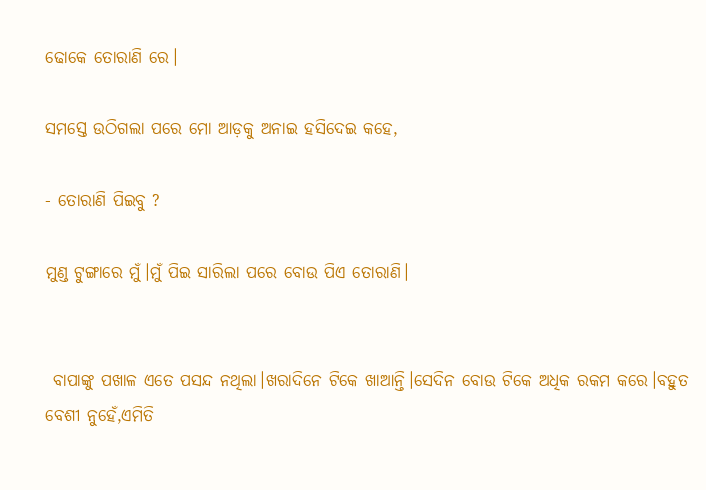ଢୋକେ ତୋରାଣି ରେ।

ସମସ୍ତେ ଉଠିଗଲା ପରେ ମୋ ଆଡ଼କୁ ଅନାଇ ହସିଦେଇ କହେ,

- ତୋରାଣି ପିଇବୁ ?

ମୁଣ୍ଡ ଟୁଙ୍ଗାରେ ମୁଁ।ମୁଁ ପିଇ ସାରିଲା ପରେ ବୋଉ ପିଏ ତୋରାଣି।


 ବାପାଙ୍କୁ ପଖାଳ ଏତେ ପସନ୍ଦ ନଥିଲା।ଖରାଦିନେ ଟିକେ ଖାଆନ୍ତି।ସେଦିନ ବୋଉ ଟିକେ ଅଧିକ ରକମ କରେ।ବହୁତ ବେଶୀ ନୁହେଁ,ଏମିତି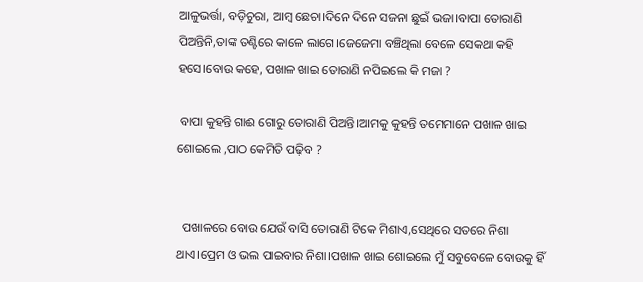ଆଳୁଭର୍ତ୍ତା, ବଡ଼ିଚୁରା, ଆମ୍ବ ଛେଚା।ଦିନେ ଦିନେ ସଜନା ଛୁଇଁ ଭଜା।ବାପା ତୋରାଣି ପିଅନ୍ତିନି,ତାଙ୍କ ତଣ୍ଟିରେ କାଳେ ଲାଗେ।ଜେଜେମା ବଞ୍ଚିଥିଲା ବେଳେ ସେକଥା କହି ହସେ।ବୋଉ କହେ, ପଖାଳ ଖାଇ ତୋରାଣି ନପିଇଲେ କି ମଜା ?

 ବାପା କୁହନ୍ତି ଗାଈ ଗୋରୁ ତୋରାଣି ପିଅନ୍ତି।ଆମକୁ କୁହନ୍ତି ତମେମାନେ ପଖାଳ ଖାଇ ଶୋଇଲେ ,ପାଠ କେମିତି ପଢ଼ିବ ?


  ପଖାଳରେ ବୋଉ ଯେଉଁ ବାସି ତୋରାଣି ଟିକେ ମିଶାଏ,ସେଥିରେ ସତରେ ନିଶା ଥାଏ।ପ୍ରେମ ଓ ଭଲ ପାଇବାର ନିଶା।ପଖାଳ ଖାଇ ଶୋଇଲେ ମୁଁ ସବୁବେଳେ ବୋଉକୁ ହିଁ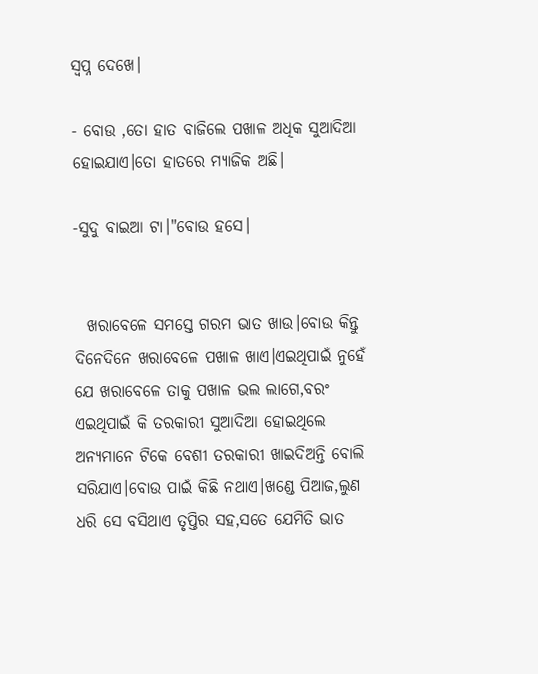ସ୍ବପ୍ନ ଦେଖେ।

- ବୋଉ ,ତୋ ହାତ ବାଜିଲେ ପଖାଳ ଅଧିକ ସୁଆଦିଆ ହୋଇଯାଏ।ତୋ ହାତରେ ମ୍ୟାଜିକ ଅଛି।

-ସୁଦୁ ବାଇଆ ଟା।"ବୋଉ ହସେ।


  ଖରାବେଳେ ସମସ୍ତେ ଗରମ ଭାତ ଖାଉ।ବୋଉ କିନ୍ତୁ ଦିନେଦିନେ ଖରାବେଳେ ପଖାଳ ଖାଏ।ଏଇଥିପାଇଁ ନୁହେଁ ଯେ ଖରାବେଳେ ତାକୁ ପଖାଳ ଭଲ ଲାଗେ,ବରଂ ଏଇଥିପାଇଁ କି ତରକାରୀ ସୁଆଦିଆ ହୋଇଥିଲେ ଅନ୍ୟମାନେ ଟିକେ ବେଶୀ ତରକାରୀ ଖାଇଦିଅନ୍ତି ବୋଲି ସରିଯାଏ।ବୋଉ ପାଇଁ କିଛି ନଥାଏ।ଖଣ୍ଡେ ପିଆଜ,ଲୁଣ ଧରି ସେ ବସିଥାଏ ତୃପ୍ତିର ସହ,ସତେ ଯେମିତି ଭାତ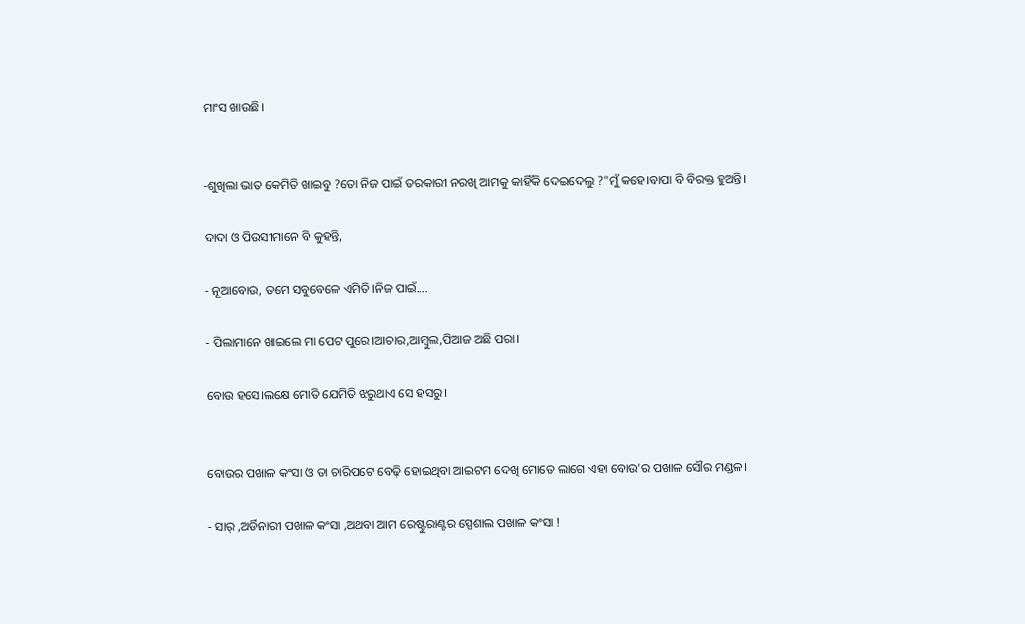ମାଂସ ଖାଉଛି।


-ଶୁଖିଲା ଭାତ କେମିତି ଖାଇବୁ ?ତୋ ନିଜ ପାଇଁ ତରକାରୀ ନରଖି ଆମକୁ କାହିଁକି ଦେଇଦେଲୁ ?"ମୁଁ କହେ।ବାପା ବି ବିରକ୍ତ ହୁଅନ୍ତି।

ଦାଦା ଓ ପିଉସୀମାନେ ବି କୁହନ୍ତି,

- ନୂଆବୋଉ, ତମେ ସବୁବେଳେ ଏମିତି।ନିଜ ପାଇଁ....

- ପିଲାମାନେ ଖାଇଲେ ମା ପେଟ ପୁରେ।ଆଚାର,ଆମ୍ବୁଲ,ପିଆଜ ଅଛି ପରା।

ବୋଉ ହସେ।ଲକ୍ଷେ ମୋତି ଯେମିତି ଝରୁଥାଏ ସେ ହସରୁ।


ବୋଉର ପଖାଳ କଂସା ଓ ତା ଚାରିପଟେ ବେଢ଼ି ହୋଇଥିବା ଆଇଟମ ଦେଖି ମୋତେ ଲାଗେ ଏହା ବୋଉ'ର ପଖାଳ ସୌର ମଣ୍ଡଳ।

- ସାର୍ ,ଅର୍ଡିନାରୀ ପଖାଳ କଂସା ,ଅଥବା ଆମ ରେଷ୍ଟୁରାଣ୍ଟର ସ୍ପେଶାଲ ପଖାଳ କଂସା !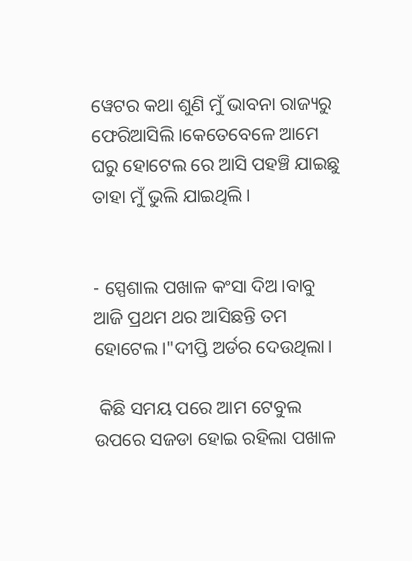ୱେଟର କଥା ଶୁଣି ମୁଁ ଭାବନା ରାଜ୍ୟରୁ ଫେରିଆସିଲି।କେତେବେଳେ ଆମେ ଘରୁ ହୋଟେଲ ରେ ଆସି ପହଞ୍ଚି ଯାଇଛୁ ତାହା ମୁଁ ଭୁଲି ଯାଇଥିଲି।


- ସ୍ପେଶାଲ ପଖାଳ କଂସା ଦିଅ।ବାବୁ ଆଜି ପ୍ରଥମ ଥର ଆସିଛନ୍ତି ତମ ହୋଟେଲ।"ଦୀପ୍ତି ଅର୍ଡର ଦେଉଥିଲା।

 କିଛି ସମୟ ପରେ ଆମ ଟେବୁଲ ଉପରେ ସଜଡା ହୋଇ ରହିଲା ପଖାଳ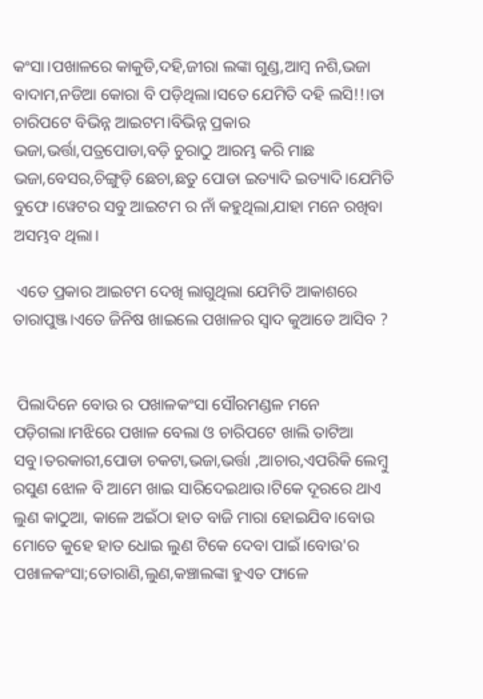କଂସା।ପଖାଳରେ କାକୁଡି,ଦହି,ଜୀରା ଲଙ୍କା ଗୁଣ୍ଡ,ଆମ୍ବ ନଶି,ଭଜା ବାଦାମ,ନଡିଆ କୋରା ବି ପଡ଼ିଥିଲା।ସତେ ଯେମିତି ଦହି ଲସି!!।ତା ଚାରିପଟେ ବିଭିନ୍ନ ଆଇଟମ।ବିଭିନ୍ନ ପ୍ରକାର ଭଜା,ଭର୍ତ୍ତା,ପତ୍ରପୋଡା,ବଡ଼ି ଚୁରାଠୁ ଆରମ୍ଭ କରି ମାଛ ଭଜା,ବେସର,ଚିଙ୍ଗୁଡ଼ି ଛେଚା,ଛତୁ ପୋଡା ଇତ୍ୟାଦି ଇତ୍ୟାଦି।ଯେମିତି ବୁଫେ।ୱେଟର ସବୁ ଆଇଟମ ର ନାଁ କହୁଥିଲା,ଯାହା ମନେ ରଖିବା ଅସମ୍ଭବ ଥିଲା।

 ଏତେ ପ୍ରକାର ଆଇଟମ ଦେଖି ଲାଗୁଥିଲା ଯେମିତି ଆକାଶରେ ତାରାପୁଞ୍ଜ।ଏତେ ଜିନିଷ ଖାଇଲେ ପଖାଳର ସ୍ୱାଦ କୁଆଡେ ଆସିବ ?


 ପିଲାଦିନେ ବୋଉ ର ପଖାଳକଂସା ସୌରମଣ୍ଡଳ ମନେ ପଡ଼ିଗଲା।ମଝିରେ ପଖାଳ ବେଲା ଓ ଚାରିପଟେ ଖାଲି ତାଟିଆ ସବୁ।ତରକାରୀ,ପୋଡା ଚକଟା,ଭଜା,ଭର୍ତ୍ତା ,ଆଚାର,ଏପରିକି ଲେମ୍ବୁ ରସୁଣ ଝୋଳ ବି ଆମେ ଖାଇ ସାରିଦେଇଥାଉ।ଟିକେ ଦୂରରେ ଥାଏ ଲୁଣ କାଠୁଆ, କାଳେ ଅଇଁଠା ହାତ ବାଜି ମାରା ହୋଇଯିବ।ବୋଉ ମୋତେ କୁହେ ହାତ ଧୋଇ ଲୁଣ ଟିକେ ଦେବା ପାଇଁ।ବୋଉ'ର ପଖାଳକଂସା;ତୋରାଣି,ଲୁଣ,କଞ୍ଚାଲଙ୍କା ହୁଏତ ଫାଳେ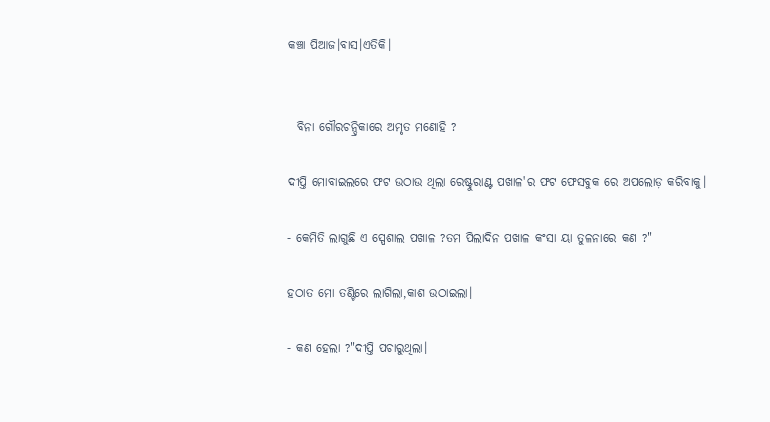କଞ୍ଚା ପିଆଜ।ବାସ।ଏତିକି।


  ବିନା ଗୌରଚନ୍ଦ୍ରିକାରେ ଅମୃତ ମଣୋହି ?

ଦୀପ୍ତି ମୋବାଇଲରେ ଫଟ ଉଠାଉ ଥିଲା ରେଷ୍ଟୁରାଣ୍ଟ ପଖାଳ'ର ଫଟ ଫେସବୁକ ରେ ଅପଲୋଡ଼ କରିବାକୁ।

- କେମିତି ଲାଗୁଛି ଏ ସ୍ପେଶାଲ ପଖାଳ ?ତମ ପିଲାଦିନ ପଖାଳ କଂସା ୟା ତୁଳନାରେ କଣ ?"

ହଠାତ ମୋ ତଣ୍ଟିରେ ଲାଗିଲା,କାଶ ଉଠାଇଲା।

- କଣ ହେଲା ?"ଦୀପ୍ତି ପଚାରୁଥିଲା।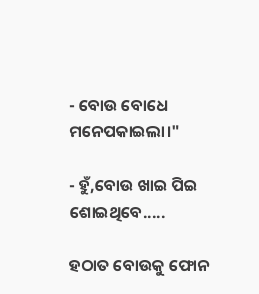- ବୋଉ ବୋଧେ ମନେପକାଇଲା।"

- ହୁଁ,ବୋଉ ଖାଇ ପିଇ ଶୋଇଥିବେ.....

ହଠାତ ବୋଉକୁ ଫୋନ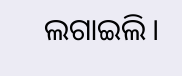ଲଗାଇଲି।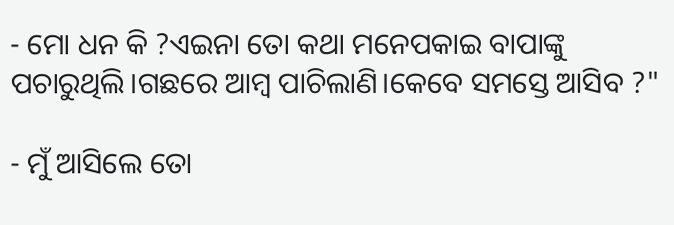- ମୋ ଧନ କି ?ଏଇନା ତୋ କଥା ମନେପକାଇ ବାପାଙ୍କୁ ପଚାରୁଥିଲି।ଗଛରେ ଆମ୍ବ ପାଚିଲାଣି।କେବେ ସମସ୍ତେ ଆସିବ ?"

- ମୁଁ ଆସିଲେ ତୋ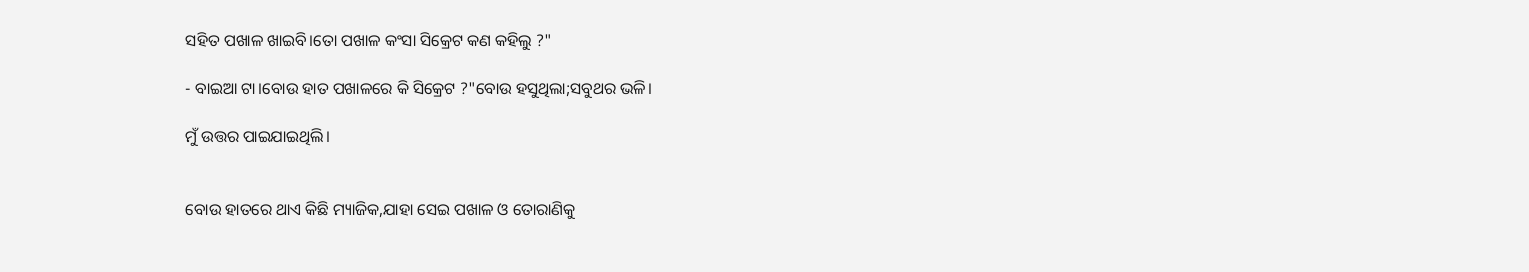ସହିତ ପଖାଳ ଖାଇବି।ତୋ ପଖାଳ କଂସା ସିକ୍ରେଟ କଣ କହିଲୁ ?"

- ବାଇଆ ଟା।ବୋଉ ହାତ ପଖାଳରେ କି ସିକ୍ରେଟ ?"ବୋଉ ହସୁଥିଲା;ସବୁଥର ଭଳି।

ମୁଁ ଉତ୍ତର ପାଇଯାଇଥିଲି।


ବୋଉ ହାତରେ ଥାଏ କିଛି ମ୍ୟାଜିକ,ଯାହା ସେଇ ପଖାଳ ଓ ତୋରାଣିକୁ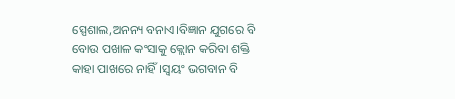ସ୍ପେଶାଲ,ଅନନ୍ୟ ବନାଏ।ବିଜ୍ଞାନ ଯୁଗରେ ବି ବୋଉ ପଖାଳ କଂସାକୁ କ୍ଲୋନ କରିବା ଶକ୍ତି କାହା ପାଖରେ ନାହିଁ।ସ୍ୱୟଂ ଭଗବାନ ବି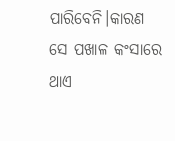ପାରିବେନି।କାରଣ ସେ ପଖାଳ କଂସାରେ ଥାଏ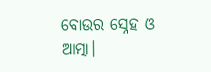ବୋଉର ସ୍ନେହ ଓ ଆତ୍ମା।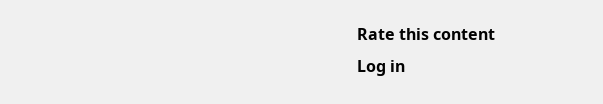Rate this content
Log in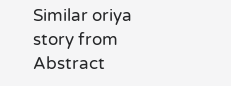Similar oriya story from Abstract